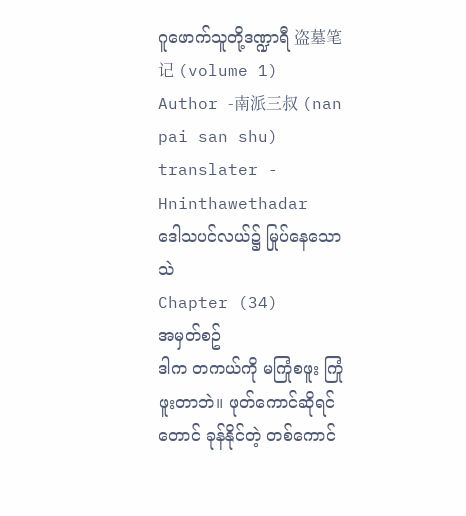ဂူဖောက်သူတို့ဒဏ္ဍာရီ 盗墓笔记 (volume 1)
Author -南派三叔 (nan pai san shu)
translater - Hninthawethadar
ဒေါသပင်လယ်၌ မြုပ်နေသောသဲ
Chapter (34)
အမှတ်စဥ်
ဒါက တကယ်ကို မကြုံစဖူး ကြုံဖူးတာဘဲ။ ဖုတ်ကောင်ဆိုရင်တောင် ခုန်နိုင်တဲ့ တစ်ကောင်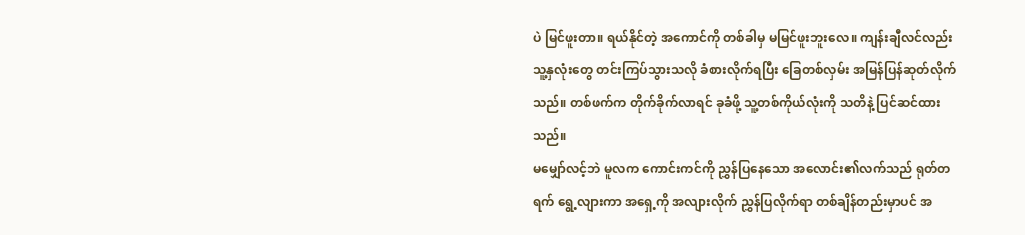ပဲ မြင်ဖူးတာ။ ရယ်နိုင်တဲ့ အကောင်ကို တစ်ခါမှ မမြင်ဖူးဘူးလေ။ ကျန်းချီလင်လည်း သူ့နှလုံးတွေ တင်းကြပ်သွားသလို ခံစားလိုက်ရပြီး ခြေတစ်လှမ်း အမြန်ပြန်ဆုတ်လိုက်သည်။ တစ်ဖက်က တိုက်ခိုက်လာရင် ခုခံဖို့ သူ့တစ်ကိုယ်လုံးကို သတိနဲ့ ပြင်ဆင်ထားသည်။
မမျှော်လင့်ဘဲ မူလက ကောင်းကင်ကို ညွှန်ပြနေသော အလောင်း၏လက်သည် ရုတ်တရက် ရွေ့လျားကာ အရှေ့ကို အလျားလိုက် ညွှန်ပြလိုက်ရာ တစ်ချိန်တည်းမှာပင် အ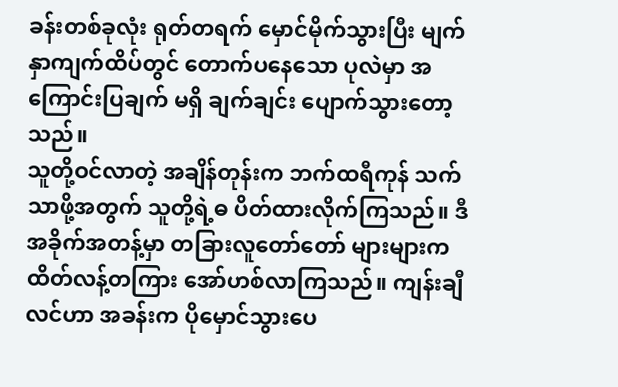ခန်းတစ်ခုလုံး ရုတ်တရက် မှောင်မိုက်သွားပြီး မျက်နှာကျက်ထိပ်တွင် တောက်ပနေသော ပုလဲမှာ အကြောင်းပြချက် မရှိ ချက်ချင်း ပျောက်သွားတော့သည်။
သူတို့ဝင်လာတဲ့ အချိန်တုန်းက ဘက်ထရီကုန် သက်သာဖို့အတွက် သူတို့ရဲ့ဓ ပိတ်ထားလိုက်ကြသည်။ ဒီအခိုက်အတန့်မှာ တခြားလူတော်တော် များများက ထိတ်လန့်တကြား အော်ဟစ်လာကြသည်။ ကျန်းချီလင်ဟာ အခန်းက ပိုမှောင်သွားပေ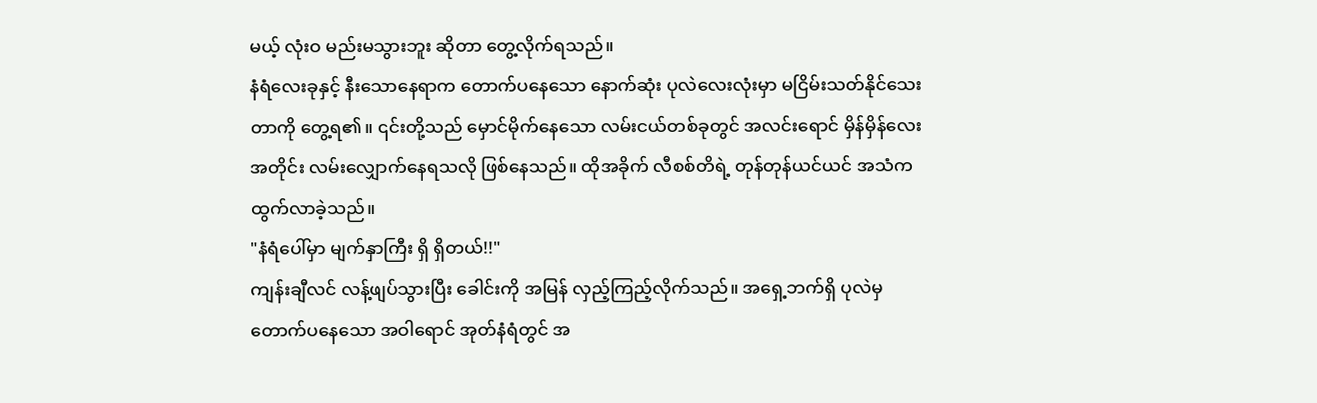မယ့် လုံးဝ မည်းမသွားဘူး ဆိုတာ တွေ့လိုက်ရသည်။
နံရံလေးခုနှင့် နီးသောနေရာက တောက်ပနေသော နောက်ဆုံး ပုလဲလေးလုံးမှာ မငြိမ်းသတ်နိုင်သေးတာကို တွေ့ရ၏။ ၎င်းတို့သည် မှောင်မိုက်နေသော လမ်းငယ်တစ်ခုတွင် အလင်းရောင် မှိန်မှိန်လေးအတိုင်း လမ်းလျှောက်နေရသလို ဖြစ်နေသည်။ ထိုအခိုက် လီစစ်တိရဲ့ တုန်တုန်ယင်ယင် အသံက ထွက်လာခဲ့သည်။
"နံရံပေါ်မှာ မျက်နှာကြီး ရှိ ရှိတယ်!!"
ကျန်းချီလင် လန့်ဖျပ်သွားပြီး ခေါင်းကို အမြန် လှည့်ကြည့်လိုက်သည်။ အရှေ့ဘက်ရှိ ပုလဲမှတောက်ပနေသော အဝါရောင် အုတ်နံရံတွင် အ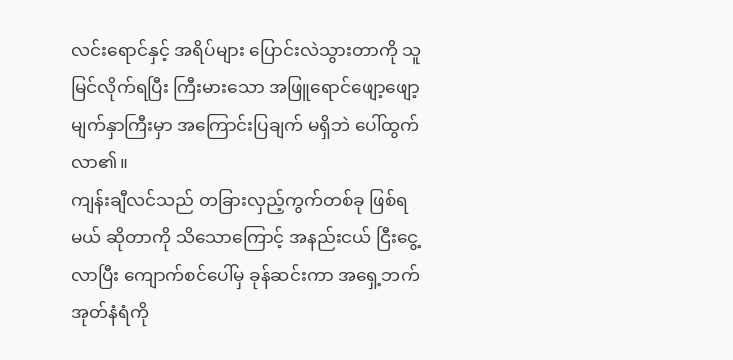လင်းရောင်နှင့် အရိပ်များ ပြောင်းလဲသွားတာကို သူမြင်လိုက်ရပြီး ကြီးမားသော အဖြူရောင်ဖျော့ဖျော့ မျက်နှာကြီးမှာ အကြောင်းပြချက် မရှိဘဲ ပေါ်ထွက်လာ၏။
ကျန်းချီလင်သည် တခြားလှည့်ကွက်တစ်ခု ဖြစ်ရမယ် ဆိုတာကို သိသောကြောင့် အနည်းငယ် ငြီးငွေ့လာပြီး ကျောက်စင်ပေါ်မှ ခုန်ဆင်းကာ အရှေ့ဘက်အုတ်နံရံကို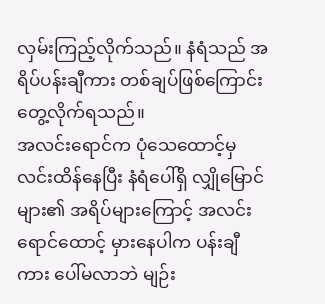လှမ်းကြည့်လိုက်သည်။ နံရံသည် အရိပ်ပန်းချီကား တစ်ချပ်ဖြစ်ကြောင်း တွေ့လိုက်ရသည်။
အလင်းရောင်က ပုံသေထောင့်မှ လင်းထိန်နေပြီး နံရံပေါ်ရှိ လျှိုမြောင်များ၏ အရိပ်များကြောင့် အလင်းရောင်ထောင့် မှားနေပါက ပန်းချီကား ပေါ်မလာဘဲ မျဉ်း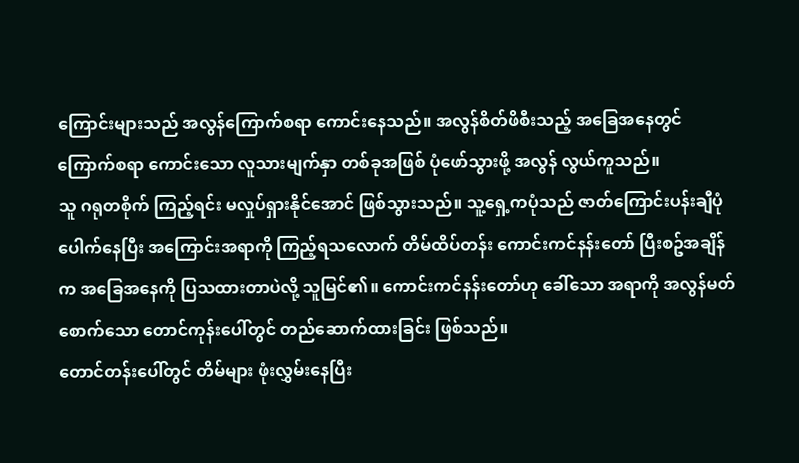ကြောင်းများသည် အလွန်ကြောက်စရာ ကောင်းနေသည်။ အလွန်စိတ်ဖိစီးသည့် အခြေအနေတွင် ကြောက်စရာ ကောင်းသော လူသားမျက်နှာ တစ်ခုအဖြစ် ပုံဖော်သွားဖို့ အလွန် လွယ်ကူသည်။
သူ ဂရုတစိုက် ကြည့်ရင်း မလှုပ်ရှားနိုင်အောင် ဖြစ်သွားသည်။ သူ့ရှေ့ကပုံသည် ဇာတ်ကြောင်းပန်းချီပုံ ပေါက်နေပြီး အကြောင်းအရာကို ကြည့်ရသလောက် တိမ်ထိပ်တန်း ကောင်းကင်နန်းတော် ပြီးစဥ်အချိန်က အခြေအနေကို ပြသထားတာပဲလို့ သူမြင်၏။ ကောင်းကင်နန်းတော်ဟု ခေါ်သော အရာကို အလွန်မတ်စောက်သော တောင်ကုန်းပေါ်တွင် တည်ဆောက်ထားခြင်း ဖြစ်သည်။
တောင်တန်းပေါ်တွင် တိမ်များ ဖုံးလွှမ်းနေပြီး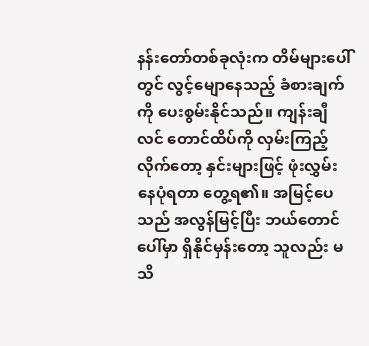နန်းတော်တစ်ခုလုံးက တိမ်များပေါ်တွင် လွင့်မျောနေသည့် ခံစားချက်ကို ပေးစွမ်းနိုင်သည်။ ကျန်းချီလင် တောင်ထိပ်ကို လှမ်းကြည့်လိုက်တော့ နှင်းများဖြင့် ဖုံးလွှမ်းနေပုံရတာ တွေ့ရ၏။ အမြင့်ပေသည် အလွန်မြင့်ပြီး ဘယ်တောင်ပေါ်မှာ ရှိနိုင်မှန်းတော့ သူလည်း မသိ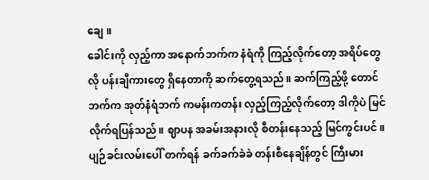ချေ။
ခေါင်းကို လှည့်ကာ အနောက်ဘက်က နံရံကို ကြည့်လိုက်တော့ အရိပ်တွေလို ပန်းချီကားတွေ ရှိနေတာကို ဆက်တွေ့ရသည်။ ဆက်ကြည့်ဖို့ တောင်ဘက်က အုတ်နံရံဘက် ကမန်းကတန်း လှည့်ကြည့်လိုက်တော့ ဒါကိုပဲ မြင်လိုက်ရပြန်သည်။ ဈာပန အခမ်းအနားလို စီတန်းနေသည့် မြင်ကွင်းပင်။ ပျဉ်ခင်းလမ်းပေါ် တက်ရန် ခက်ခက်ခဲခဲ တန်းစီနေချိန်တွင် ကြီးမား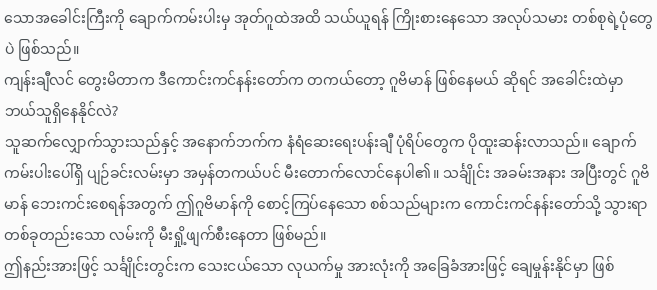သောအခေါင်းကြီးကို ချောက်ကမ်းပါးမှ အုတ်ဂူထဲအထိ သယ်ယူရန် ကြိုးစားနေသော အလုပ်သမား တစ်စုရဲ့ပုံတွေပဲ ဖြစ်သည်။
ကျန်းချီလင် တွေးမိတာက ဒီကောင်းကင်နန်းတော်က တကယ်တော့ ဂူဗိမာန် ဖြစ်နေမယ် ဆိုရင် အခေါင်းထဲမှာ ဘယ်သူရှိနေနိုင်လဲ?
သူဆက်လျှောက်သွားသည်နှင့် အနောက်ဘက်က နံရံဆေးရေးပန်းချီ ပုံရိပ်တွေက ပိုထူးဆန်းလာသည်။ ချောက်ကမ်းပါးပေါ်ရှိ ပျဉ်ခင်းလမ်းမှာ အမှန်တကယ်ပင် မီးတောက်လောင်နေပါ၏။ သင်္ချိုင်း အခမ်းအနား အပြီးတွင် ဂူဗိမာန် ဘေးကင်းစေရန်အတွက် ဤဂူဗိမာန်ကို စောင့်ကြပ်နေသော စစ်သည်များက ကောင်းကင်နန်းတော်သို့ သွားရာ တစ်ခုတည်းသော လမ်းကို မီးရှို့ဖျက်စီးနေတာ ဖြစ်မည်။
ဤနည်းအားဖြင့် သင်္ချိုင်းတွင်းက သေးငယ်သော လုယက်မှု အားလုံးကို အခြေခံအားဖြင့် ချေမှုန်းနိုင်မှာ ဖြစ်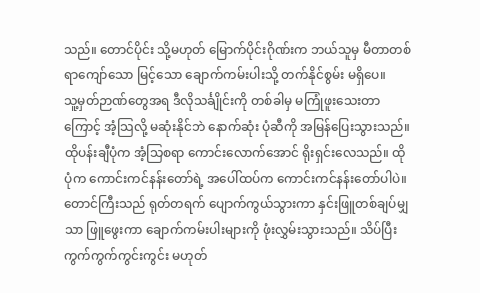သည်။ တောင်ပိုင်း သို့မဟုတ် မြောက်ပိုင်းဂိုဏ်းက ဘယ်သူမှ မီတာတစ်ရာကျော်သော မြင့်သော ချောက်ကမ်းပါးသို့ တက်နိုင်စွမ်း မရှိပေ။
သူ့မှတ်ဉာဏ်တွေအရ ဒီလိုသင်္ချိုင်းကို တစ်ခါမှ မကြုံဖူးသေးတာကြောင့် အံ့သြလို့ မဆုံးနိုင်ဘဲ နောက်ဆုံး ပုံဆီကို အမြန်ပြေးသွားသည်။ ထိုပန်းချီပုံက အံ့သြစရာ ကောင်းလောက်အောင် ရိုးရှင်းလေသည်။ ထိုပုံက ကောင်းကင်နန်းတော်ရဲ့ အပေါ်ထပ်က ကောင်းကင်နန်းတော်ပါပဲ။ တောင်ကြီးသည် ရုတ်တရက် ပျောက်ကွယ်သွားကာ နှင်းဖြူတစ်ချပ်မျှသာ ဖြူဖွေးကာ ချောက်ကမ်းပါးများကို ဖုံးလွှမ်းသွားသည်။ သိပ်ပြီး ကွက်ကွက်ကွင်းကွင်း မဟုတ်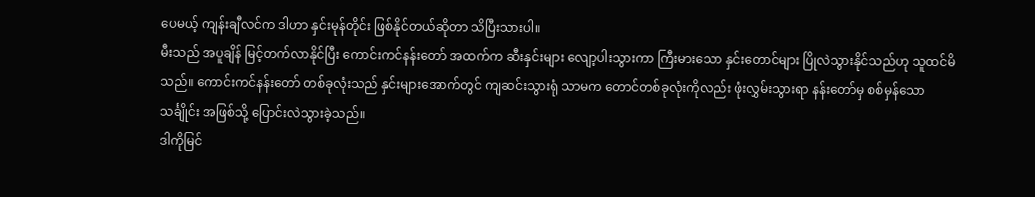ပေမယ့် ကျန်းချီလင်က ဒါဟာ နှင်းမုန်တိုင်း ဖြစ်နိုင်တယ်ဆိုတာ သိပြီးသားပါ။
မီးသည် အပူချိန် မြင့်တက်လာနိုင်ပြီး ကောင်းကင်နန်းတော် အထက်က ဆီးနှင်းများ လျော့ပါးသွားကာ ကြီးမားသော နှင်းတောင်များ ပြိုလဲသွားနိုင်သည်ဟု သူထင်မိသည်။ ကောင်းကင်နန်းတော် တစ်ခုလုံးသည် နှင်းများအောက်တွင် ကျဆင်းသွားရုံ သာမက တောင်တစ်ခုလုံးကိုလည်း ဖုံးလွှမ်းသွားရာ နန်းတော်မှ စစ်မှန်သော သင်္ချိုင်း အဖြစ်သို့ ပြောင်းလဲသွားခဲ့သည်။
ဒါကိုမြင်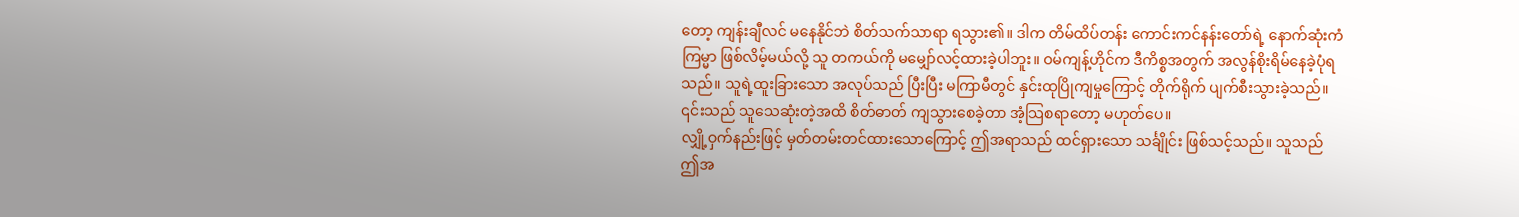တော့ ကျန်းချီလင် မနေနိုင်ဘဲ စိတ်သက်သာရာ ရသွား၏။ ဒါက တိမ်ထိပ်တန်း ကောင်းကင်နန်းတော်ရဲ့ နောက်ဆုံးကံကြမ္မာ ဖြစ်လိမ့်မယ်လို့ သူ တကယ်ကို မမျှော်လင့်ထားခဲ့ပါဘူး။ ဝမ်ကျန့်ဟိုင်က ဒီကိစ္စအတွက် အလွန်စိုးရိမ်နေခဲ့ပုံရသည်။ သူရဲ့ထူးခြားသော အလုပ်သည် ပြီးပြီး မကြာမီတွင် နှင်းထုပြိုကျမှုကြောင့် တိုက်ရိုက် ပျက်စီးသွားခဲ့သည်။ ၎င်းသည် သူသေဆုံးတဲ့အထိ စိတ်ဓာတ် ကျသွားစေခဲ့တာ အံ့သြစရာတော့ မဟုတ်ပေ။
လျှို့ဝှက်နည်းဖြင့် မှတ်တမ်းတင်ထားသောကြောင့် ဤအရာသည် ထင်ရှားသော သင်္ချိုင်း ဖြစ်သင့်သည်။ သူသည် ဤအ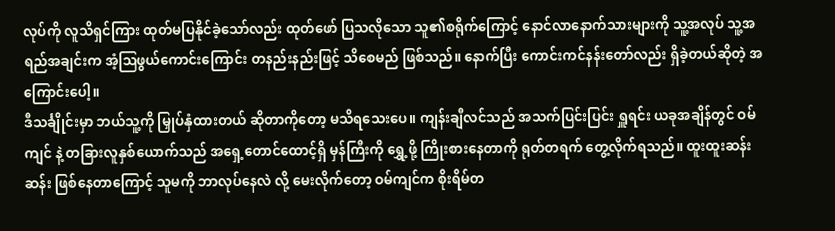လုပ်ကို လူသိရှင်ကြား ထုတ်မပြနိုင်ခဲ့သော်လည်း ထုတ်ဖော် ပြသလိုသော သူ၏စရိုက်ကြောင့် နောင်လာနောက်သားများကို သူ့အလုပ် သူ့အရည်အချင်းက အံ့ဩဖွယ်ကောင်းကြောင်း တနည်းနည်းဖြင့် သိစေမည် ဖြစ်သည်။ နောက်ပြီး ကောင်းကင်နန်းတော်လည်း ရှိခဲ့တယ်ဆိုတဲ့ အကြောင်းပေါ့။
ဒီသင်္ချိုင်းမှာ ဘယ်သူ့ကို မြှုပ်နှံထားတယ် ဆိုတာကိုတော့ မသိရသေးပေ။ ကျန်းချီလင်သည် အသက်ပြင်းပြင်း ရှူရင်း ယခုအချိန်တွင် ဝမ်ကျင် နဲ့ တခြားလူနှစ်ယောက်သည် အရှေ့တောင်ထောင့်ရှိ မှန်ကြီးကို ရွှေ့ဖို့ ကြိုးစားနေတာကို ရုတ်တရက် တွေ့လိုက်ရသည်။ ထူးထူးဆန်းဆန်း ဖြစ်နေတာကြောင့် သူမကို ဘာလုပ်နေလဲ လို့ မေးလိုက်တော့ ဝမ်ကျင်က စိုးရိမ်တ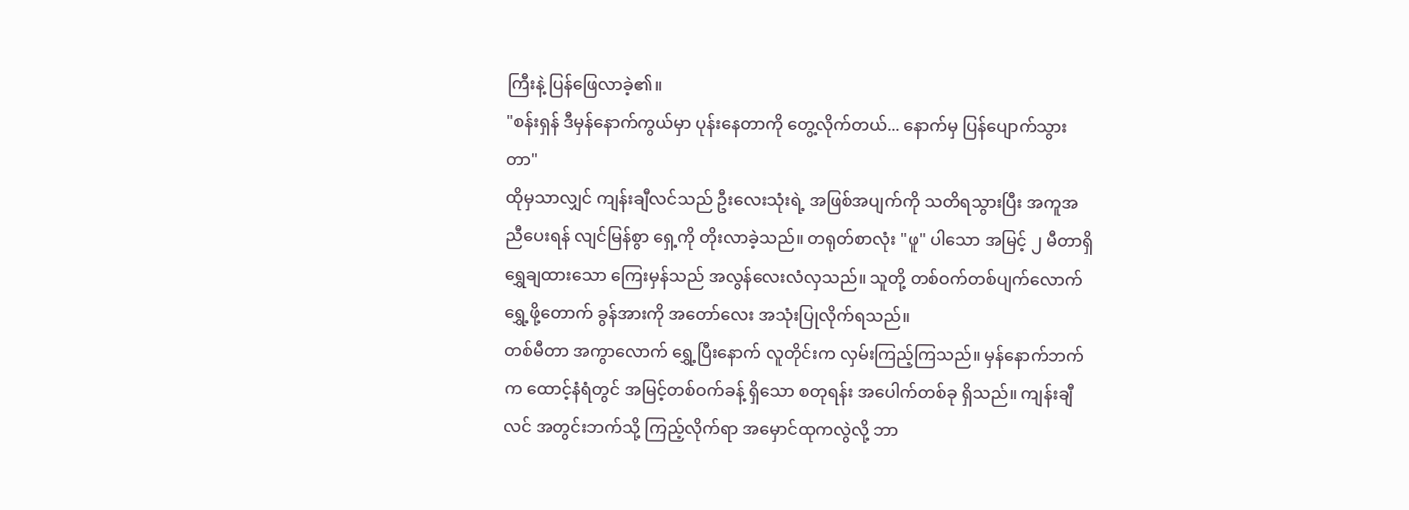ကြီးနဲ့ ပြန်ဖြေလာခဲ့၏။
"စန်းရှန် ဒီမှန်နောက်ကွယ်မှာ ပုန်းနေတာကို တွေ့လိုက်တယ်... နောက်မှ ပြန်ပျောက်သွားတာ"
ထိုမှသာလျှင် ကျန်းချီလင်သည် ဦးလေးသုံးရဲ့ အဖြစ်အပျက်ကို သတိရသွားပြီး အကူအညီပေးရန် လျင်မြန်စွာ ရှေ့ကို တိုးလာခဲ့သည်။ တရုတ်စာလုံး "ဖူ" ပါသော အမြင့် ၂ မီတာရှိ ရွှေချထားသော ကြေးမှန်သည် အလွန်လေးလံလှသည်။ သူတို့ တစ်ဝက်တစ်ပျက်လောက် ရွှေ့ဖို့တောက် ခွန်အားကို အတော်လေး အသုံးပြုလိုက်ရသည်။
တစ်မီတာ အကွာလောက် ရွှေ့ပြီးနောက် လူတိုင်းက လှမ်းကြည့်ကြသည်။ မှန်နောက်ဘက်က ထောင့်နံရံတွင် အမြင့်တစ်ဝက်ခန့် ရှိသော စတုရန်း အပေါက်တစ်ခု ရှိသည်။ ကျန်းချီလင် အတွင်းဘက်သို့ ကြည့်လိုက်ရာ အမှောင်ထုကလွဲလို့ ဘာ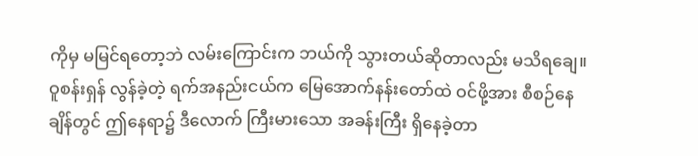ကိုမှ မမြင်ရတော့ဘဲ လမ်းကြောင်းက ဘယ်ကို သွားတယ်ဆိုတာလည်း မသိရချေ။
ဝူစန်းရှန် လွန်ခဲ့တဲ့ ရက်အနည်းငယ်က မြေအောက်နန်းတော်ထဲ ဝင်ဖို့အား စီစဉ်နေချိန်တွင် ဤနေရာ၌ ဒီလောက် ကြီးမားသော အခန်းကြီး ရှိနေခဲ့တာ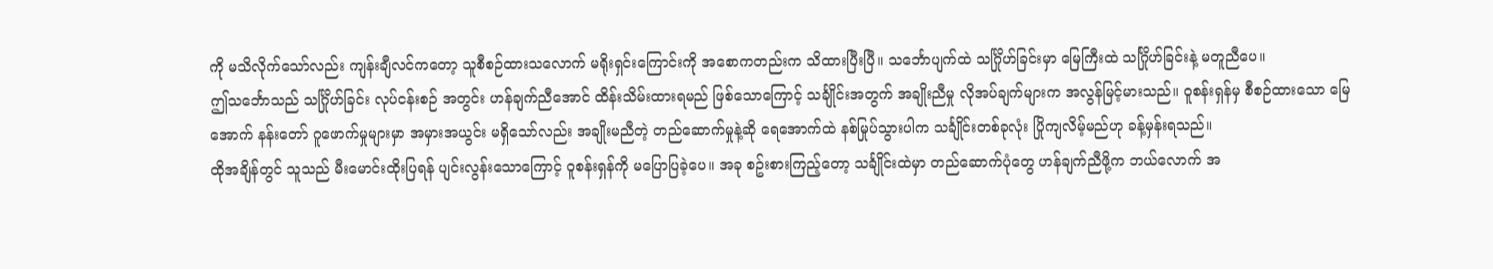ကို မသိလိုက်သော်လည်း ကျန်းချီလင်ကတော့ သူစီစဉ်ထားသလောက် မရိုးရှင်းကြောင်းကို အစောကတည်းက သိထားပြီးပြီ။ သင်္ဘောပျက်ထဲ သင်္ဂြိုဟ်ခြင်းမှာ မြေကြီးထဲ သင်္ဂြိုဟ်ခြင်းနဲ့ မတူညီပေ။
ဤသင်္ဘောသည် သင်္ဂြိုဟ်ခြင်း လုပ်ငန်းစဉ် အတွင်း ဟန်ချက်ညီအောင် ထိန်းသိမ်းထားရမည် ဖြစ်သောကြောင့် သင်္ချိုင်းအတွက် အချိုးညီမှု လိုအပ်ချက်များက အလွန်မြင့်မားသည်။ ဝူစန်းရှန်မှ စီစဉ်ထားသော မြေအောက် နန်းတော် ဂူဖောက်မှုများမှာ အမှားအယွင်း မရှိသော်လည်း အချိုးမညီတဲ့ တည်ဆောက်မှုနဲ့ဆို ရေအောက်ထဲ နစ်မြုပ်သွားပါက သင်္ချိုင်းတစ်ခုလုံး ပြိုကျလိမ့်မည်ဟု ခန့်မှန်းရသည်။
ထိုအချိန်တွင် သူသည် မီးမောင်းထိုးပြရန် ပျင်းလွန်းသောကြောင့် ဝူစန်းရှန်ကို မပြောပြခဲ့ပေ။ အခု စဥ်းစားကြည့်တော့ သင်္ချိုင်းထဲမှာ တည်ဆောက်ပုံတွေ ဟန်ချက်ညီဖို့က ဘယ်လောက် အ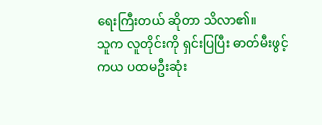ရေးကြီးတယ် ဆိုတာ သိလာ၏။
သူက လူတိုင်းကို ရှင်းပြပြီး ဓာတ်မီးဖွင့်ကယ ပထမဦးဆုံး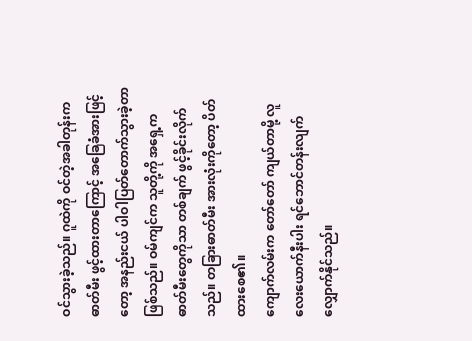ဝင်သွားခဲ့သည်။ ဂူထဲကို ဝင်တဲ့အခါတုန်းက ဓာတ်မီး ဖွင့်ထားတာကြောင့် အခြေခံအားဖြင့်တော့ အနည်းငယ် ပါဝါပြတ်တောက်သွားခဲ့တာ ဖြစ်သည်။ ဝမ်ကျင်က သူတို့ကို အရှေ့က ဓာတ်မီးတွေကိုသာ တစ်ချက် ဖွင့်ခိုင်းလိုက်သည်။ တခြားဓာတ်မီး အားလုံးကိုတော့ ပိတ်ထားစေ၏။
ကျောက်လမ်းက တော်တော် ကျယ်တာမို့ လူလေးယောက်နီးပါး ရင်ဘောင်တန်းလျက် လျှောက်နိုင်သည်။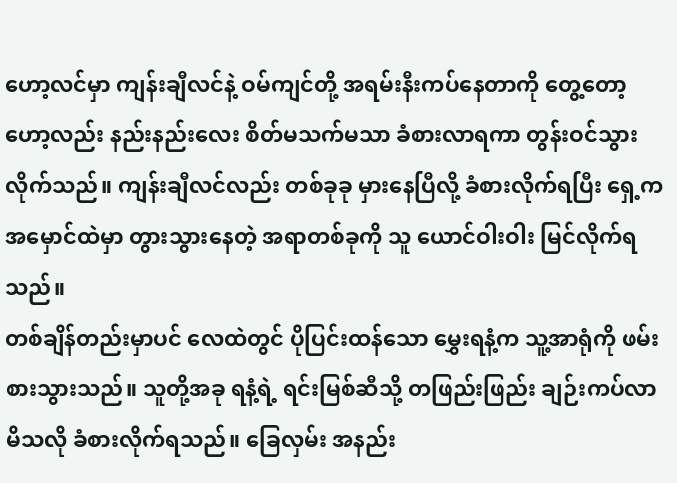ဟော့လင်မှာ ကျန်းချီလင်နဲ့ ဝမ်ကျင်တို့ အရမ်းနီးကပ်နေတာကို တွေ့တော့ ဟော့လည်း နည်းနည်းလေး စိတ်မသက်မသာ ခံစားလာရကာ တွန်းဝင်သွားလိုက်သည်။ ကျန်းချီလင်လည်း တစ်ခုခု မှားနေပြီလို့ ခံစားလိုက်ရပြီး ရှေ့က အမှောင်ထဲမှာ တွားသွားနေတဲ့ အရာတစ်ခုကို သူ ယောင်ဝါးဝါး မြင်လိုက်ရသည်။
တစ်ချိန်တည်းမှာပင် လေထဲတွင် ပိုပြင်းထန်သော မွှေးရနံ့က သူ့အာရုံကို ဖမ်းစားသွားသည်။ သူတို့အခု ရနံ့ရဲ့ ရင်းမြစ်ဆီသို့ တဖြည်းဖြည်း ချဉ်းကပ်လာမိသလို ခံစားလိုက်ရသည်။ ခြေလှမ်း အနည်း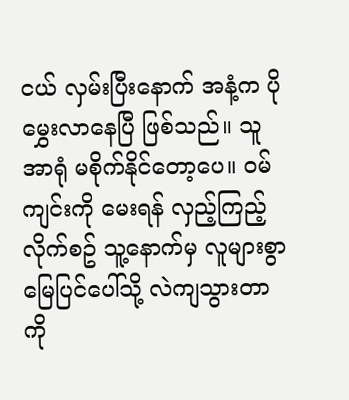ငယ် လှမ်းပြီးနောက် အနံ့က ပိုမွှေးလာနေပြီ ဖြစ်သည်။ သူအာရုံ မစိုက်နိုင်တော့ပေ။ ဝမ်ကျင်းကို မေးရန် လှည့်ကြည့်လိုက်စဥ် သူ့နောက်မှ လူများစွာ မြေပြင်ပေါ်သို့ လဲကျသွားတာကို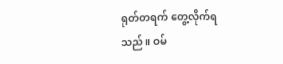ရုတ်တရက် တွေ့လိုက်ရသည်။ ဝမ်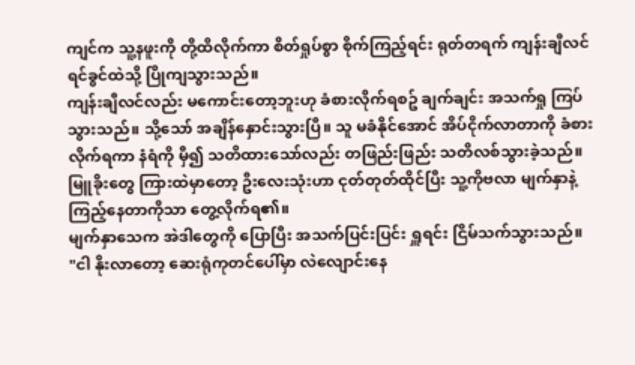ကျင်က သူ့နဖူးကို တို့ထိလိုက်ကာ စိတ်ရှုပ်စွာ စိုက်ကြည့်ရင်း ရုတ်တရက် ကျန်းချီလင် ရင်ခွင်ထဲသို့ ပြိုကျသွားသည်။
ကျန်းချီလင်လည်း မကောင်းတော့ဘူးဟု ခံစားလိုက်ရစဥ် ချက်ချင်း အသက်ရှု ကြပ်သွားသည်။ သို့သော် အချိန်နှောင်းသွားပြီ။ သူ မခံနိုင်အောင် အိပ်ငိုက်လာတာကို ခံစားလိုက်ရကာ နံရံကို မှီ၍ သတိထားသော်လည်း တဖြည်းဖြည်း သတိလစ်သွားခဲ့သည်။ မြူခိုးတွေ ကြားထဲမှာတော့ ဦးလေးသုံးဟာ ငုတ်တုတ်ထိုင်ပြီး သူ့ကိုဗလာ မျက်နှာနဲ့ ကြည့်နေတာကိုသာ တွေ့လိုက်ရ၏။
မျက်နှာသေက အဲဒါတွေကို ပြောပြီး အသက်ပြင်းပြင်း ရှူရင်း ငြိမ်သက်သွားသည်။
"ငါ နိုးလာတော့ ဆေးရုံကုတင်ပေါ်မှာ လဲလျောင်းနေ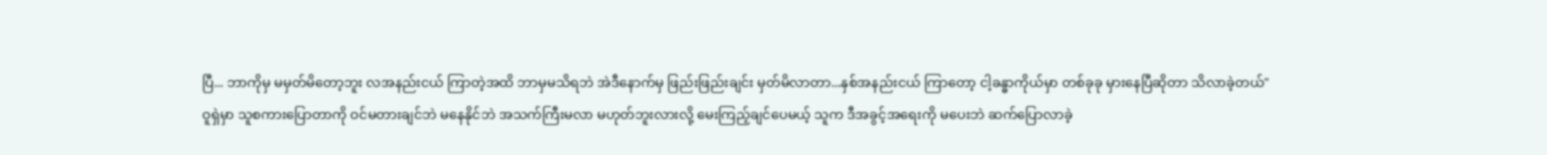ပြီ... ဘာကိုမှ မမှတ်မိတော့ဘူး လအနည်းငယ် ကြာတဲ့အထိ ဘာမှမသိရဘဲ အဲဒီနောက်မှ ဖြည်းဖြည်းချင်း မှတ်မိလာတာ...နှစ်အနည်းငယ် ကြာတော့ ငါ့ခန္ဓာကိုယ်မှာ တစ်ခုခု မှားနေပြီဆိုတာ သိလာခဲ့တယ်"
ဝူရှဲမှာ သူစကားပြောတာကို ဝင်မတားချင်ဘဲ မနေနိုင်ဘဲ အသက်ကြီးမလာ မဟုတ်ဘူးလားလို့ မေးကြည့်ချင်ပေမယ့် သူက ဒီအခွင့်အရေးကို မပေးဘဲ ဆက်ပြောလာခဲ့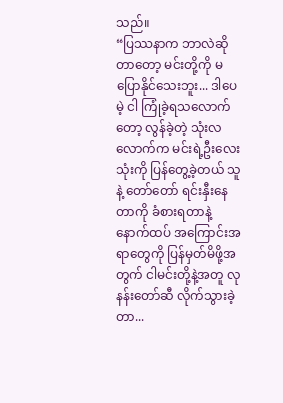သည်။
“ပြဿနာက ဘာလဲဆိုတာတော့ မင်းတို့ကို မပြောနိုင်သေးဘူး... ဒါပေမဲ့ ငါ ကြုံခဲ့ရသလောက်တော့ လွန်ခဲ့တဲ့ သုံးလလောက်က မင်းရဲ့ဦးလေးသုံးကို ပြန်တွေ့ခဲ့တယ် သူနဲ့ တော်တော် ရင်းနှီးနေတာကို ခံစားရတာနဲ့ နောက်ထပ် အကြောင်းအရာတွေကို ပြန်မှတ်မိဖို့အတွက် ငါမင်းတို့နဲ့အတူ လုနန်းတော်ဆီ လိုက်သွားခဲ့တာ...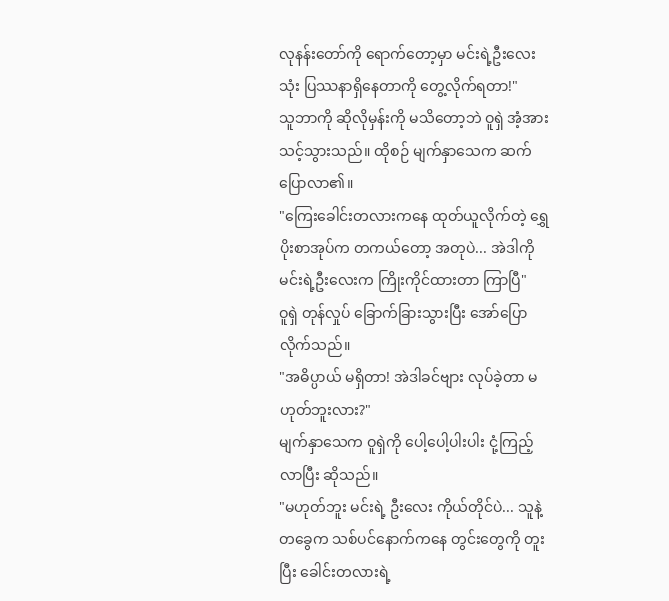လုနန်းတော်ကို ရောက်တော့မှာ မင်းရဲ့ဦးလေးသုံး ပြဿနာရှိနေတာကို တွေ့လိုက်ရတာ!"
သူဘာကို ဆိုလိုမှန်းကို မသိတော့ဘဲ ဝူရှဲ အံ့အားသင့်သွားသည်။ ထိုစဉ် မျက်နှာသေက ဆက်ပြောလာ၏။
"ကြေးခေါင်းတလားကနေ ထုတ်ယူလိုက်တဲ့ ရွှေပိုးစာအုပ်က တကယ်တော့ အတုပဲ... အဲဒါကို မင်းရဲ့ဦးလေးက ကြိုးကိုင်ထားတာ ကြာပြီ"
ဝူရှဲ တုန်လှုပ် ခြောက်ခြားသွားပြီး အော်ပြောလိုက်သည်။
"အဓိပ္ပာယ် မရှိတာ! အဲဒါခင်ဗျား လုပ်ခဲ့တာ မဟုတ်ဘူးလား?"
မျက်နှာသေက ဝူရှဲကို ပေါ့ပေါ့ပါးပါး ငုံ့ကြည့်လာပြီး ဆိုသည်။
"မဟုတ်ဘူး မင်းရဲ့ ဦးလေး ကိုယ်တိုင်ပဲ... သူနဲ့တခွေက သစ်ပင်နောက်ကနေ တွင်းတွေကို တူးပြီး ခေါင်းတလားရဲ့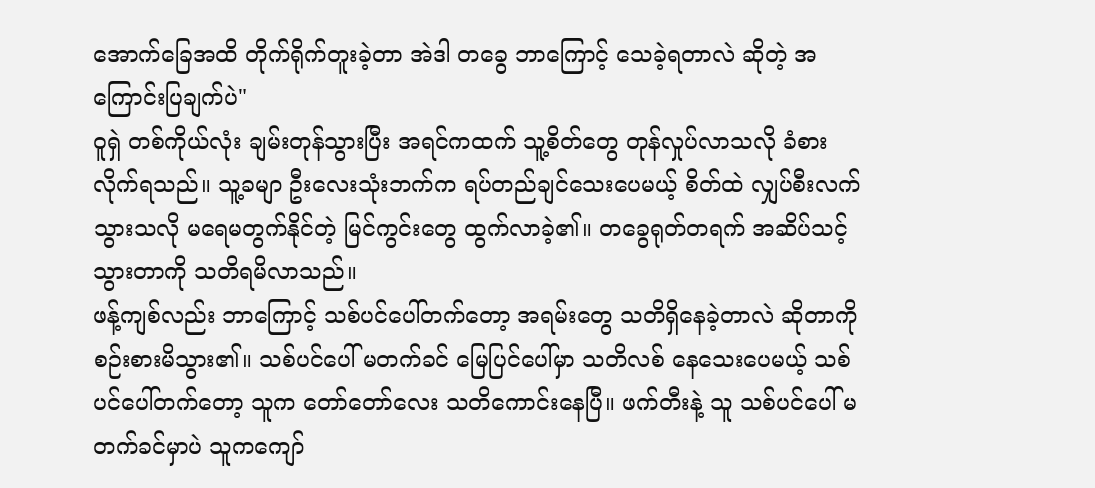အောက်ခြေအထိ တိုက်ရိုက်တူးခဲ့တာ အဲဒါ တခွေ ဘာကြောင့် သေခဲ့ရတာလဲ ဆိုတဲ့ အကြောင်းပြချက်ပဲ"
ဝူရှဲ တစ်ကိုယ်လုံး ချမ်းတုန်သွားပြီး အရင်ကထက် သူ့စိတ်တွေ တုန်လှုပ်လာသလို ခံစားလိုက်ရသည်။ သူ့ခမျာ ဦးလေးသုံးဘက်က ရပ်တည်ချင်သေးပေမယ့် စိတ်ထဲ လျှပ်စီးလက်သွားသလို မရေမတွက်နိုင်တဲ့ မြင်ကွင်းတွေ ထွက်လာခဲ့၏။ တခွေရုတ်တရက် အဆိပ်သင့်သွားတာကို သတိရမိလာသည်။
ဖန့်ကျစ်လည်း ဘာကြောင့် သစ်ပင်ပေါ်တက်တော့ အရမ်းတွေ သတိရှိနေခဲ့တာလဲ ဆိုတာကို စဉ်းစားမိသွား၏။ သစ်ပင်ပေါ် မတက်ခင် မြေပြင်ပေါ်မှာ သတိလစ် နေသေးပေမယ့် သစ်ပင်ပေါ်တက်တော့ သူက တော်တော်လေး သတိကောင်းနေပြီ။ ဖက်တီးနဲ့ သူ သစ်ပင်ပေါ် မတက်ခင်မှာပဲ သူကကျော်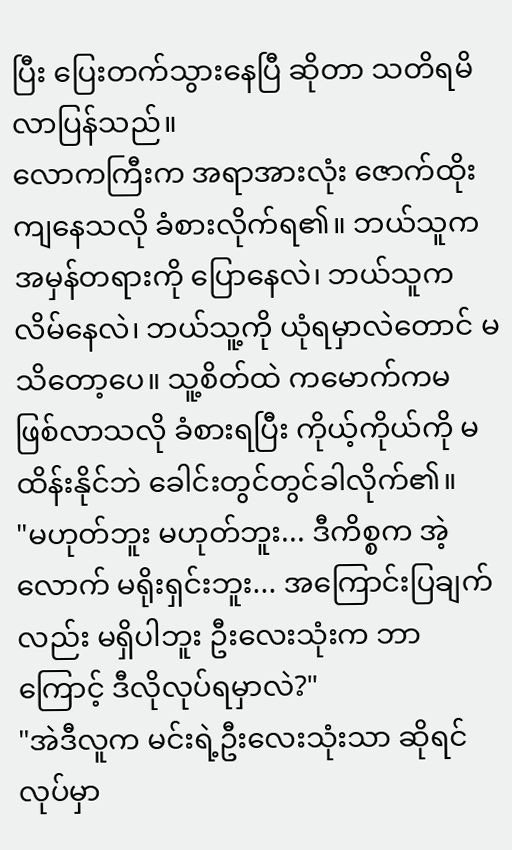ပြီး ပြေးတက်သွားနေပြီ ဆိုတာ သတိရမိလာပြန်သည်။
လောကကြီးက အရာအားလုံး ဇောက်ထိုးကျနေသလို ခံစားလိုက်ရ၏။ ဘယ်သူက အမှန်တရားကို ပြောနေလဲ၊ ဘယ်သူက လိမ်နေလဲ၊ ဘယ်သူ့ကို ယုံရမှာလဲတောင် မသိတော့ပေ။ သူ့စိတ်ထဲ ကမောက်ကမ ဖြစ်လာသလို ခံစားရပြီး ကိုယ့်ကိုယ်ကို မထိန်းနိုင်ဘဲ ခေါင်းတွင်တွင်ခါလိုက်၏။
"မဟုတ်ဘူး မဟုတ်ဘူး... ဒီကိစ္စက အဲ့လောက် မရိုးရှင်းဘူး... အကြောင်းပြချက်လည်း မရှိပါဘူး ဦးလေးသုံးက ဘာကြောင့် ဒီလိုလုပ်ရမှာလဲ?"
"အဲဒီလူက မင်းရဲ့ဦးလေးသုံးသာ ဆိုရင် လုပ်မှာ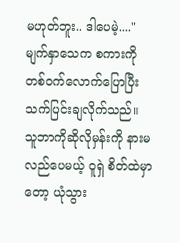မဟုတ်ဘူး.. ဒါပေမဲ့...."
မျက်နှာသေက စကားကို တစ်ဝက်လောက်ပြောပြီး သက်ပြင်းချလိုက်သည်။
သူဘာကိုဆိုလိုမှန်းကို နားမလည်ပေမယ့် ဝူရှဲ စိတ်ထဲမှာတော့ ယုံသွား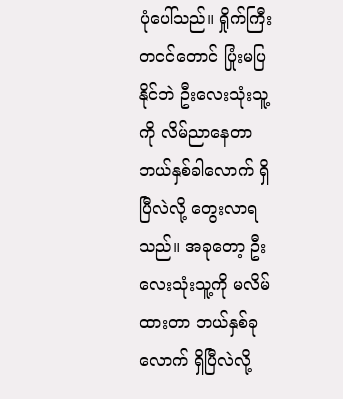ပုံပေါ်သည်။ ရှိုက်ကြီးတငင်တောင် ပြုံးမပြနိုင်ဘဲ ဦးလေးသုံးသူ့ကို လိမ်ညာနေတာ ဘယ်နှစ်ခါလောက် ရှိပြီလဲလို့ တွေးလာရသည်။ အခုတော့ ဦးလေးသုံးသူ့ကို မလိမ်ထားတာ ဘယ်နှစ်ခုလောက် ရှိပြီလဲလို့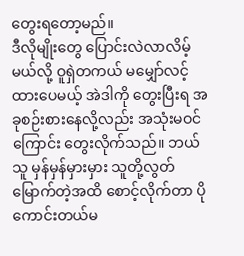တွေးရတော့မည်။
ဒီလိုမျိုးတွေ ပြောင်းလဲလာလိမ့်မယ်လို့ ဝူရှဲတကယ် မမျှော်လင့်ထားပေမယ့် အဲဒါကို တွေးပြီးရ အခုစဉ်းစားနေလို့လည်း အသုံးမဝင်ကြောင်း တွေးလိုက်သည်။ ဘယ်သူ မှန်မှန်မှားမှား သူတို့လွတ်မြောက်တဲ့အထိ စောင့်လိုက်တာ ပိုကောင်းတယ်မ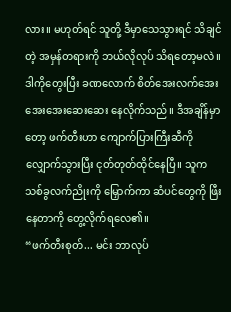လား။ မဟုတ်ရင် သူတို့ ဒီမှာသေသွားရင် သိချင်တဲ့ အမှန်တရားကို ဘယ်လိုလုပ် သိရတော့မလဲ။
ဒါကိုတွေးပြီး ခဏလောက် စိတ်အေးလက်အေး အေးအေးဆေးဆေး နေလိုက်သည်။ ဒီအချိန်မှာတော့ ဖက်တီးဟာ ကျောက်ပြားကြီးဆီကို လျှောက်သွားပြီး ငုတ်တုတ်ထိုင်နေပြီ။ သူက သစ်ခွလက်ညိုးကို မြှောက်ကာ ဆံပင်တွေကို ဖြီးနေတာကို တွေ့လိုက်ရလေ၏။
“ဖက်တီးစုတ်... မင်း ဘာလုပ်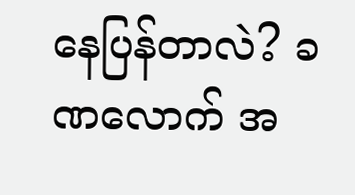နေပြန်တာလဲ? ခဏလောက် အ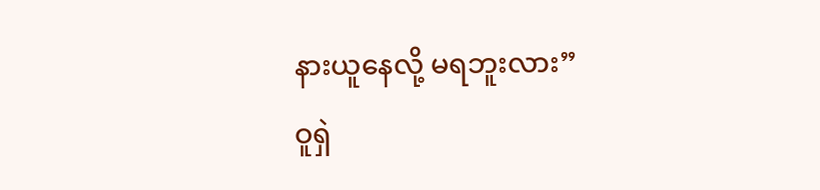နားယူနေလို့ မရဘူးလား”
ဝူရှဲ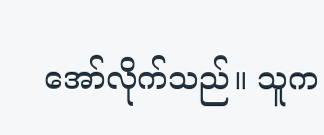အော်လိုက်သည်။ သူက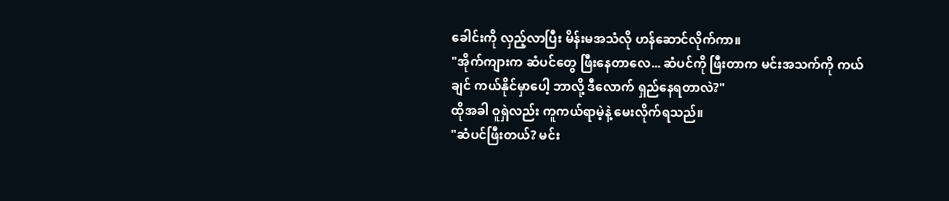ခေါင်းကို လှည့်လာပြီး မိန်းမအသံလို ဟန်ဆောင်လိုက်ကာ။
"အိုက်ကျားက ဆံပင်တွေ ဖြီးနေတာလေ... ဆံပင်ကို ဖြီးတာက မင်းအသက်ကို ကယ်ချင် ကယ်နိုင်မှာပေါ့ ဘာလို့ ဒီလောက် ရှည်နေရတာလဲ?"
ထိုအခါ ဝူရှဲလည်း ကူကယ်ရာမဲ့နဲ့ မေးလိုက်ရသည်။
"ဆံပင်ဖြီးတယ်? မင်း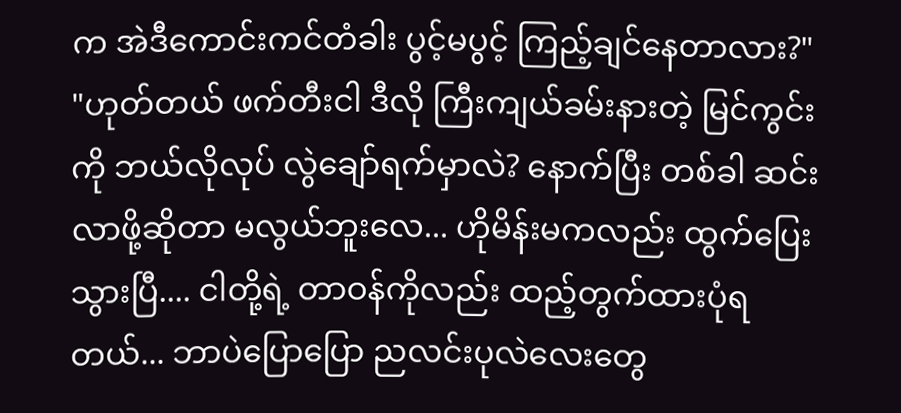က အဲဒီကောင်းကင်တံခါး ပွင့်မပွင့် ကြည့်ချင်နေတာလား?"
"ဟုတ်တယ် ဖက်တီးငါ ဒီလို ကြီးကျယ်ခမ်းနားတဲ့ မြင်ကွင်းကို ဘယ်လိုလုပ် လွဲချော်ရက်မှာလဲ? နောက်ပြီး တစ်ခါ ဆင်းလာဖို့ဆိုတာ မလွယ်ဘူးလေ... ဟိုမိန်းမကလည်း ထွက်ပြေးသွားပြီ.... ငါတို့ရဲ့ တာဝန်ကိုလည်း ထည့်တွက်ထားပုံရတယ်... ဘာပဲပြောပြော ညလင်းပုလဲလေးတွေ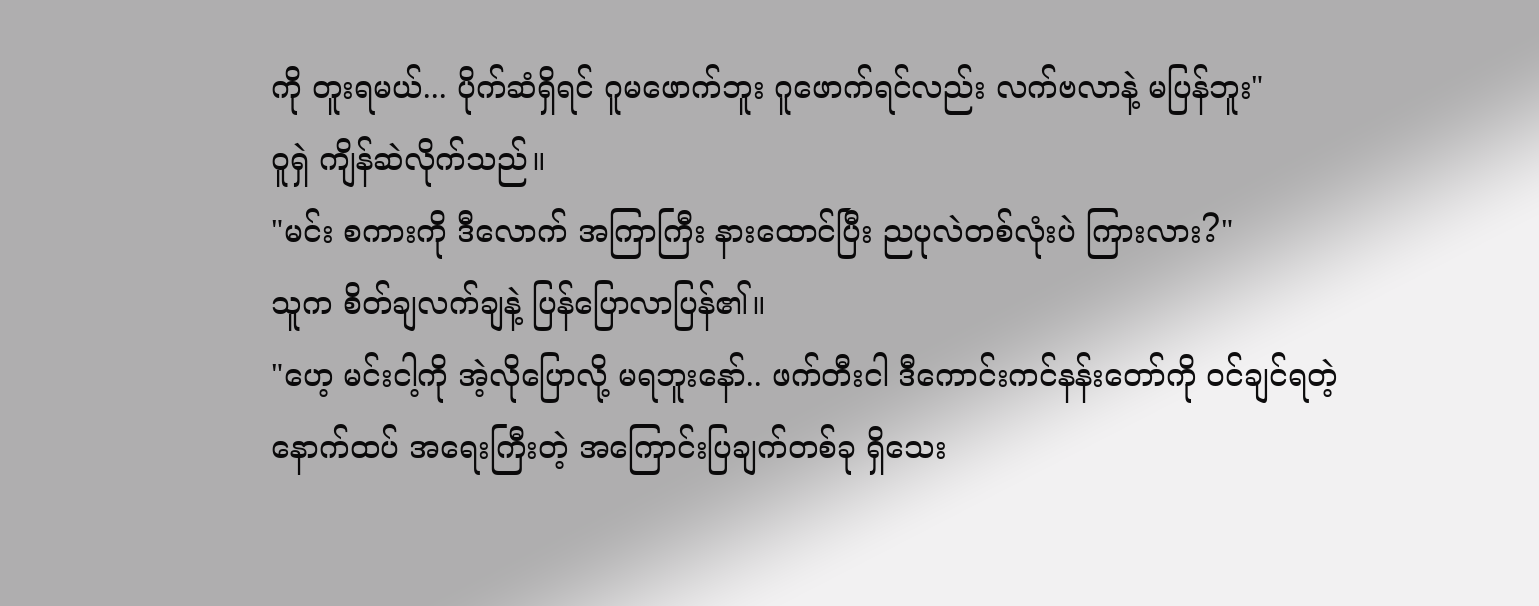ကို တူးရမယ်... ပိုက်ဆံရှိရင် ဂူမဖောက်ဘူး ဂူဖောက်ရင်လည်း လက်ဗလာနဲ့ မပြန်ဘူး"
ဝူရှဲ ကျိန်ဆဲလိုက်သည်။
"မင်း စကားကို ဒီလောက် အကြာကြီး နားထောင်ပြီး ညပုလဲတစ်လုံးပဲ ကြားလား?"
သူက စိတ်ချလက်ချနဲ့ ပြန်ပြောလာပြန်၏။
"ဟေ့ မင်းငါ့ကို အဲ့လိုပြောလို့ မရဘူးနော်.. ဖက်တီးငါ ဒီကောင်းကင်နန်းတော်ကို ဝင်ချင်ရတဲ့ နောက်ထပ် အရေးကြီးတဲ့ အကြောင်းပြချက်တစ်ခု ရှိသေး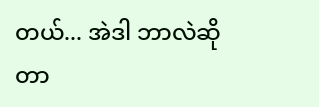တယ်... အဲဒါ ဘာလဲဆိုတာ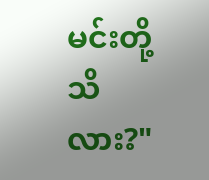မင်းတို့သိလား?"